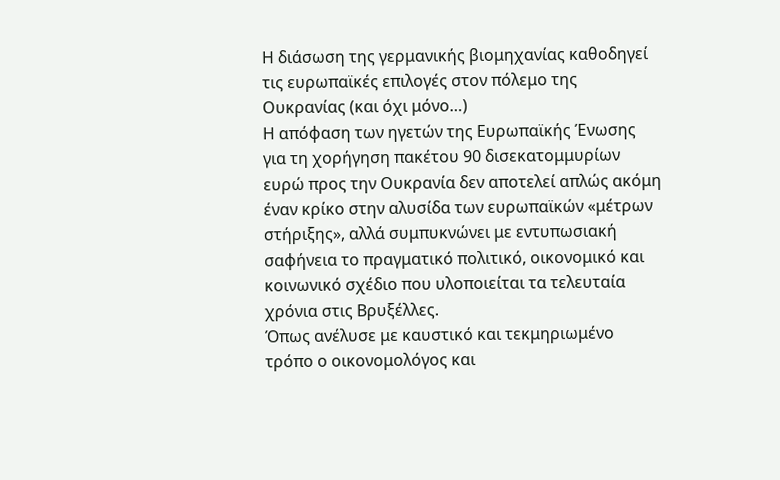Η διάσωση της γερμανικής βιομηχανίας καθοδηγεί τις ευρωπαϊκές επιλογές στον πόλεμο της Ουκρανίας (και όχι μόνο…)
Η απόφαση των ηγετών της Ευρωπαϊκής Ένωσης για τη χορήγηση πακέτου 90 δισεκατομμυρίων ευρώ προς την Ουκρανία δεν αποτελεί απλώς ακόμη έναν κρίκο στην αλυσίδα των ευρωπαϊκών «μέτρων στήριξης», αλλά συμπυκνώνει με εντυπωσιακή σαφήνεια το πραγματικό πολιτικό, οικονομικό και κοινωνικό σχέδιο που υλοποιείται τα τελευταία χρόνια στις Βρυξέλλες.
Όπως ανέλυσε με καυστικό και τεκμηριωμένο τρόπο ο οικονομολόγος και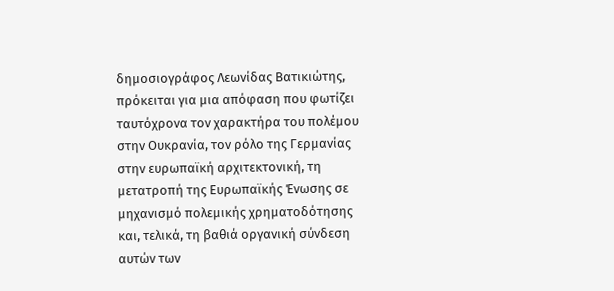δημοσιογράφος Λεωνίδας Βατικιώτης, πρόκειται για μια απόφαση που φωτίζει ταυτόχρονα τον χαρακτήρα του πολέμου στην Ουκρανία, τον ρόλο της Γερμανίας στην ευρωπαϊκή αρχιτεκτονική, τη μετατροπή της Ευρωπαϊκής Ένωσης σε μηχανισμό πολεμικής χρηματοδότησης και, τελικά, τη βαθιά οργανική σύνδεση αυτών των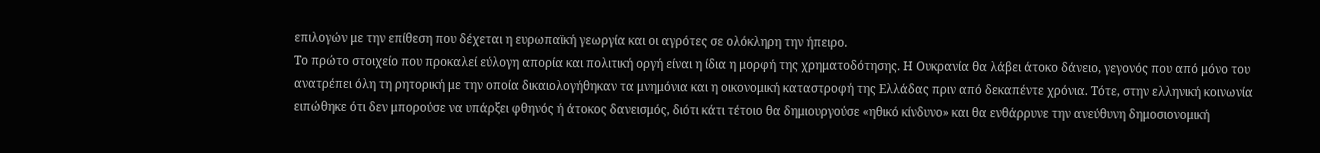επιλογών με την επίθεση που δέχεται η ευρωπαϊκή γεωργία και οι αγρότες σε ολόκληρη την ήπειρο.
Το πρώτο στοιχείο που προκαλεί εύλογη απορία και πολιτική οργή είναι η ίδια η μορφή της χρηματοδότησης. Η Ουκρανία θα λάβει άτοκο δάνειο, γεγονός που από μόνο του ανατρέπει όλη τη ρητορική με την οποία δικαιολογήθηκαν τα μνημόνια και η οικονομική καταστροφή της Ελλάδας πριν από δεκαπέντε χρόνια. Τότε, στην ελληνική κοινωνία ειπώθηκε ότι δεν μπορούσε να υπάρξει φθηνός ή άτοκος δανεισμός, διότι κάτι τέτοιο θα δημιουργούσε «ηθικό κίνδυνο» και θα ενθάρρυνε την ανεύθυνη δημοσιονομική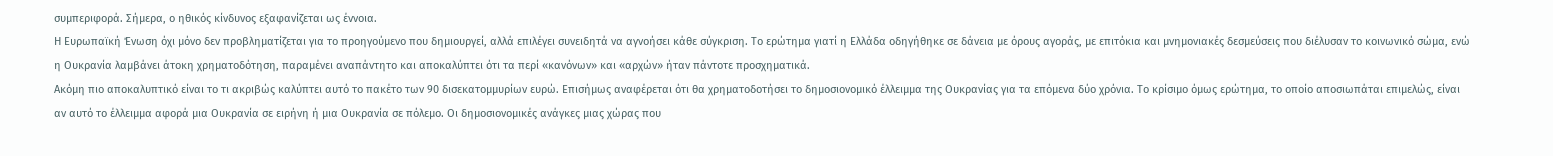συμπεριφορά. Σήμερα, ο ηθικός κίνδυνος εξαφανίζεται ως έννοια.
Η Ευρωπαϊκή Ένωση όχι μόνο δεν προβληματίζεται για το προηγούμενο που δημιουργεί, αλλά επιλέγει συνειδητά να αγνοήσει κάθε σύγκριση. Το ερώτημα γιατί η Ελλάδα οδηγήθηκε σε δάνεια με όρους αγοράς, με επιτόκια και μνημονιακές δεσμεύσεις που διέλυσαν το κοινωνικό σώμα, ενώ η Ουκρανία λαμβάνει άτοκη χρηματοδότηση, παραμένει αναπάντητο και αποκαλύπτει ότι τα περί «κανόνων» και «αρχών» ήταν πάντοτε προσχηματικά.
Ακόμη πιο αποκαλυπτικό είναι το τι ακριβώς καλύπτει αυτό το πακέτο των 90 δισεκατομμυρίων ευρώ. Επισήμως αναφέρεται ότι θα χρηματοδοτήσει το δημοσιονομικό έλλειμμα της Ουκρανίας για τα επόμενα δύο χρόνια. Το κρίσιμο όμως ερώτημα, το οποίο αποσιωπάται επιμελώς, είναι αν αυτό το έλλειμμα αφορά μια Ουκρανία σε ειρήνη ή μια Ουκρανία σε πόλεμο. Οι δημοσιονομικές ανάγκες μιας χώρας που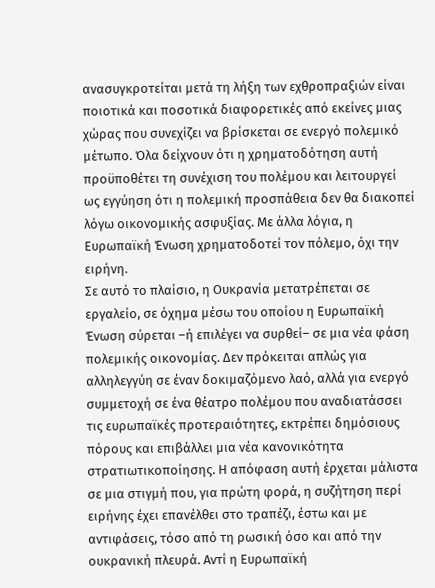ανασυγκροτείται μετά τη λήξη των εχθροπραξιών είναι ποιοτικά και ποσοτικά διαφορετικές από εκείνες μιας χώρας που συνεχίζει να βρίσκεται σε ενεργό πολεμικό μέτωπο. Όλα δείχνουν ότι η χρηματοδότηση αυτή προϋποθέτει τη συνέχιση του πολέμου και λειτουργεί ως εγγύηση ότι η πολεμική προσπάθεια δεν θα διακοπεί λόγω οικονομικής ασφυξίας. Με άλλα λόγια, η Ευρωπαϊκή Ένωση χρηματοδοτεί τον πόλεμο, όχι την ειρήνη.
Σε αυτό το πλαίσιο, η Ουκρανία μετατρέπεται σε εργαλείο, σε όχημα μέσω του οποίου η Ευρωπαϊκή Ένωση σύρεται –ή επιλέγει να συρθεί– σε μια νέα φάση πολεμικής οικονομίας. Δεν πρόκειται απλώς για αλληλεγγύη σε έναν δοκιμαζόμενο λαό, αλλά για ενεργό συμμετοχή σε ένα θέατρο πολέμου που αναδιατάσσει τις ευρωπαϊκές προτεραιότητες, εκτρέπει δημόσιους πόρους και επιβάλλει μια νέα κανονικότητα στρατιωτικοποίησης. Η απόφαση αυτή έρχεται μάλιστα σε μια στιγμή που, για πρώτη φορά, η συζήτηση περί ειρήνης έχει επανέλθει στο τραπέζι, έστω και με αντιφάσεις, τόσο από τη ρωσική όσο και από την ουκρανική πλευρά. Αντί η Ευρωπαϊκή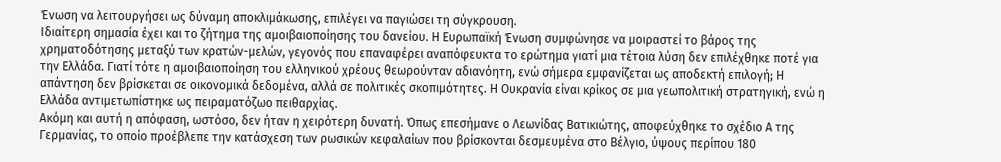Ένωση να λειτουργήσει ως δύναμη αποκλιμάκωσης, επιλέγει να παγιώσει τη σύγκρουση.
Ιδιαίτερη σημασία έχει και το ζήτημα της αμοιβαιοποίησης του δανείου. Η Ευρωπαϊκή Ένωση συμφώνησε να μοιραστεί το βάρος της χρηματοδότησης μεταξύ των κρατών-μελών, γεγονός που επαναφέρει αναπόφευκτα το ερώτημα γιατί μια τέτοια λύση δεν επιλέχθηκε ποτέ για την Ελλάδα. Γιατί τότε η αμοιβαιοποίηση του ελληνικού χρέους θεωρούνταν αδιανόητη, ενώ σήμερα εμφανίζεται ως αποδεκτή επιλογή; Η απάντηση δεν βρίσκεται σε οικονομικά δεδομένα, αλλά σε πολιτικές σκοπιμότητες. Η Ουκρανία είναι κρίκος σε μια γεωπολιτική στρατηγική, ενώ η Ελλάδα αντιμετωπίστηκε ως πειραματόζωο πειθαρχίας.
Ακόμη και αυτή η απόφαση, ωστόσο, δεν ήταν η χειρότερη δυνατή. Όπως επεσήμανε ο Λεωνίδας Βατικιώτης, αποφεύχθηκε το σχέδιο Α της Γερμανίας, το οποίο προέβλεπε την κατάσχεση των ρωσικών κεφαλαίων που βρίσκονται δεσμευμένα στο Βέλγιο, ύψους περίπου 180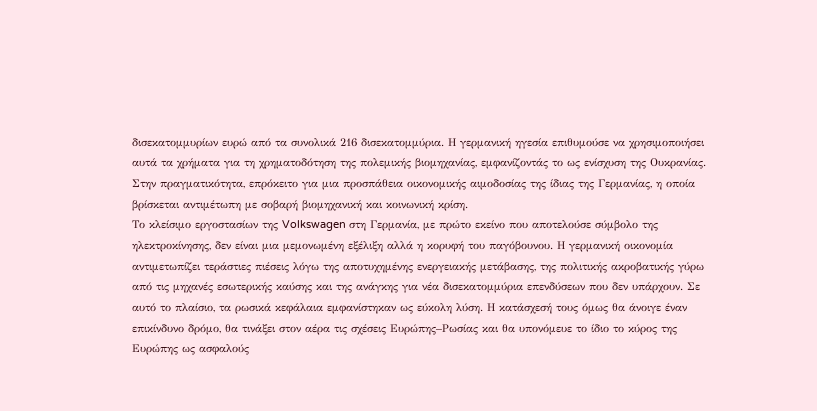δισεκατομμυρίων ευρώ από τα συνολικά 216 δισεκατομμύρια. Η γερμανική ηγεσία επιθυμούσε να χρησιμοποιήσει αυτά τα χρήματα για τη χρηματοδότηση της πολεμικής βιομηχανίας, εμφανίζοντάς το ως ενίσχυση της Ουκρανίας. Στην πραγματικότητα, επρόκειτο για μια προσπάθεια οικονομικής αιμοδοσίας της ίδιας της Γερμανίας, η οποία βρίσκεται αντιμέτωπη με σοβαρή βιομηχανική και κοινωνική κρίση.
Το κλείσιμο εργοστασίων της Volkswagen στη Γερμανία, με πρώτο εκείνο που αποτελούσε σύμβολο της ηλεκτροκίνησης, δεν είναι μια μεμονωμένη εξέλιξη αλλά η κορυφή του παγόβουνου. Η γερμανική οικονομία αντιμετωπίζει τεράστιες πιέσεις λόγω της αποτυχημένης ενεργειακής μετάβασης, της πολιτικής ακροβατικής γύρω από τις μηχανές εσωτερικής καύσης και της ανάγκης για νέα δισεκατομμύρια επενδύσεων που δεν υπάρχουν. Σε αυτό το πλαίσιο, τα ρωσικά κεφάλαια εμφανίστηκαν ως εύκολη λύση. Η κατάσχεσή τους όμως θα άνοιγε έναν επικίνδυνο δρόμο, θα τινάξει στον αέρα τις σχέσεις Ευρώπης–Ρωσίας και θα υπονόμευε το ίδιο το κύρος της Ευρώπης ως ασφαλούς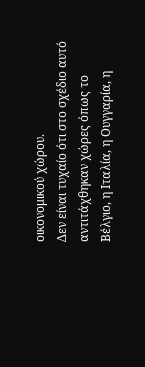οικονομικού χώρου.
Δεν είναι τυχαίο ότι στο σχέδιο αυτό αντιτάχθηκαν χώρες όπως το Βέλγιο, η Ιταλία, η Ουγγαρία, η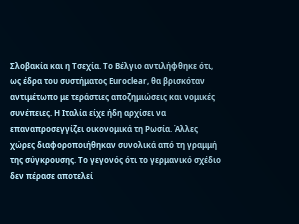Σλοβακία και η Τσεχία. Το Βέλγιο αντιλήφθηκε ότι, ως έδρα του συστήματος Euroclear, θα βρισκόταν αντιμέτωπο με τεράστιες αποζημιώσεις και νομικές συνέπειες. Η Ιταλία είχε ήδη αρχίσει να επαναπροσεγγίζει οικονομικά τη Ρωσία. Άλλες χώρες διαφοροποιήθηκαν συνολικά από τη γραμμή της σύγκρουσης. Το γεγονός ότι το γερμανικό σχέδιο δεν πέρασε αποτελεί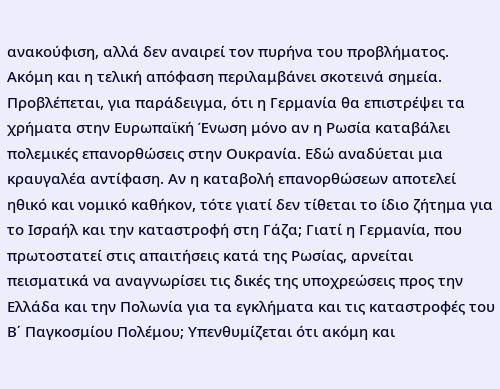ανακούφιση, αλλά δεν αναιρεί τον πυρήνα του προβλήματος.
Ακόμη και η τελική απόφαση περιλαμβάνει σκοτεινά σημεία. Προβλέπεται, για παράδειγμα, ότι η Γερμανία θα επιστρέψει τα χρήματα στην Ευρωπαϊκή Ένωση μόνο αν η Ρωσία καταβάλει πολεμικές επανορθώσεις στην Ουκρανία. Εδώ αναδύεται μια κραυγαλέα αντίφαση. Αν η καταβολή επανορθώσεων αποτελεί ηθικό και νομικό καθήκον, τότε γιατί δεν τίθεται το ίδιο ζήτημα για το Ισραήλ και την καταστροφή στη Γάζα; Γιατί η Γερμανία, που πρωτοστατεί στις απαιτήσεις κατά της Ρωσίας, αρνείται πεισματικά να αναγνωρίσει τις δικές της υποχρεώσεις προς την Ελλάδα και την Πολωνία για τα εγκλήματα και τις καταστροφές του Β΄ Παγκοσμίου Πολέμου; Υπενθυμίζεται ότι ακόμη και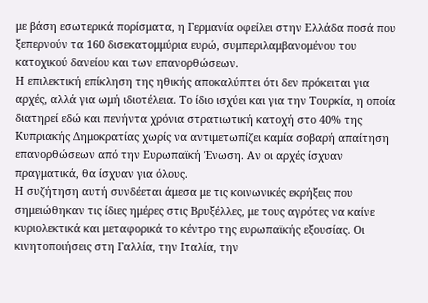με βάση εσωτερικά πορίσματα, η Γερμανία οφείλει στην Ελλάδα ποσά που ξεπερνούν τα 160 δισεκατομμύρια ευρώ, συμπεριλαμβανομένου του κατοχικού δανείου και των επανορθώσεων.
Η επιλεκτική επίκληση της ηθικής αποκαλύπτει ότι δεν πρόκειται για αρχές, αλλά για ωμή ιδιοτέλεια. Το ίδιο ισχύει και για την Τουρκία, η οποία διατηρεί εδώ και πενήντα χρόνια στρατιωτική κατοχή στο 40% της Κυπριακής Δημοκρατίας χωρίς να αντιμετωπίζει καμία σοβαρή απαίτηση επανορθώσεων από την Ευρωπαϊκή Ένωση. Αν οι αρχές ίσχυαν πραγματικά, θα ίσχυαν για όλους.
Η συζήτηση αυτή συνδέεται άμεσα με τις κοινωνικές εκρήξεις που σημειώθηκαν τις ίδιες ημέρες στις Βρυξέλλες, με τους αγρότες να καίνε κυριολεκτικά και μεταφορικά το κέντρο της ευρωπαϊκής εξουσίας. Οι κινητοποιήσεις στη Γαλλία, την Ιταλία, την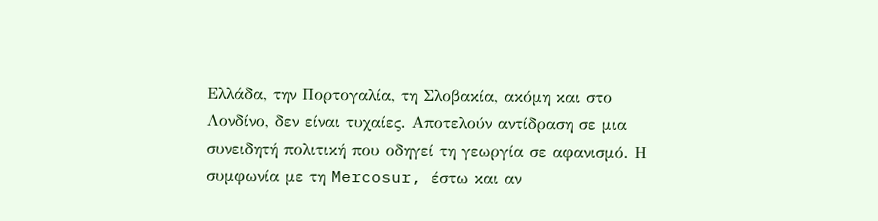Ελλάδα, την Πορτογαλία, τη Σλοβακία, ακόμη και στο Λονδίνο, δεν είναι τυχαίες. Αποτελούν αντίδραση σε μια συνειδητή πολιτική που οδηγεί τη γεωργία σε αφανισμό. Η συμφωνία με τη Mercosur, έστω και αν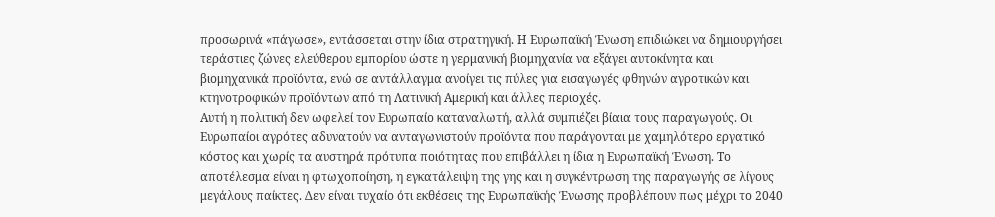προσωρινά «πάγωσε», εντάσσεται στην ίδια στρατηγική. Η Ευρωπαϊκή Ένωση επιδιώκει να δημιουργήσει τεράστιες ζώνες ελεύθερου εμπορίου ώστε η γερμανική βιομηχανία να εξάγει αυτοκίνητα και βιομηχανικά προϊόντα, ενώ σε αντάλλαγμα ανοίγει τις πύλες για εισαγωγές φθηνών αγροτικών και κτηνοτροφικών προϊόντων από τη Λατινική Αμερική και άλλες περιοχές.
Αυτή η πολιτική δεν ωφελεί τον Ευρωπαίο καταναλωτή, αλλά συμπιέζει βίαια τους παραγωγούς. Οι Ευρωπαίοι αγρότες αδυνατούν να ανταγωνιστούν προϊόντα που παράγονται με χαμηλότερο εργατικό κόστος και χωρίς τα αυστηρά πρότυπα ποιότητας που επιβάλλει η ίδια η Ευρωπαϊκή Ένωση. Το αποτέλεσμα είναι η φτωχοποίηση, η εγκατάλειψη της γης και η συγκέντρωση της παραγωγής σε λίγους μεγάλους παίκτες. Δεν είναι τυχαίο ότι εκθέσεις της Ευρωπαϊκής Ένωσης προβλέπουν πως μέχρι το 2040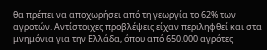θα πρέπει να αποχωρήσει από τη γεωργία το 62% των αγροτών. Αντίστοιχες προβλέψεις είχαν περιληφθεί και στα μνημόνια για την Ελλάδα, όπου από 650.000 αγρότες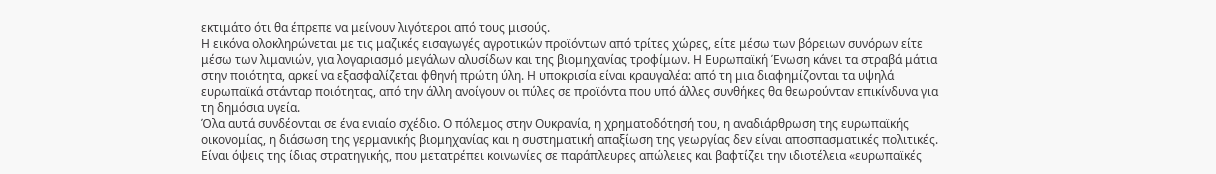εκτιμάτο ότι θα έπρεπε να μείνουν λιγότεροι από τους μισούς.
Η εικόνα ολοκληρώνεται με τις μαζικές εισαγωγές αγροτικών προϊόντων από τρίτες χώρες, είτε μέσω των βόρειων συνόρων είτε μέσω των λιμανιών, για λογαριασμό μεγάλων αλυσίδων και της βιομηχανίας τροφίμων. Η Ευρωπαϊκή Ένωση κάνει τα στραβά μάτια στην ποιότητα, αρκεί να εξασφαλίζεται φθηνή πρώτη ύλη. Η υποκρισία είναι κραυγαλέα: από τη μια διαφημίζονται τα υψηλά ευρωπαϊκά στάνταρ ποιότητας, από την άλλη ανοίγουν οι πύλες σε προϊόντα που υπό άλλες συνθήκες θα θεωρούνταν επικίνδυνα για τη δημόσια υγεία.
Όλα αυτά συνδέονται σε ένα ενιαίο σχέδιο. Ο πόλεμος στην Ουκρανία, η χρηματοδότησή του, η αναδιάρθρωση της ευρωπαϊκής οικονομίας, η διάσωση της γερμανικής βιομηχανίας και η συστηματική απαξίωση της γεωργίας δεν είναι αποσπασματικές πολιτικές. Είναι όψεις της ίδιας στρατηγικής, που μετατρέπει κοινωνίες σε παράπλευρες απώλειες και βαφτίζει την ιδιοτέλεια «ευρωπαϊκές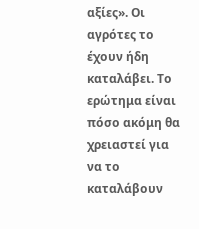αξίες». Οι αγρότες το έχουν ήδη καταλάβει. Το ερώτημα είναι πόσο ακόμη θα χρειαστεί για να το καταλάβουν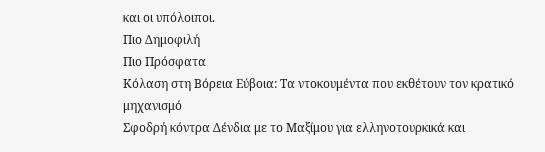και οι υπόλοιποι.
Πιο Δημοφιλή
Πιο Πρόσφατα
Κόλαση στη Βόρεια Εύβοια: Τα ντοκουμέντα που εκθέτουν τον κρατικό μηχανισμό
Σφοδρή κόντρα Δένδια με το Μαξίμου για ελληνοτουρκικά και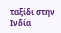ταξίδι στην Ινδία